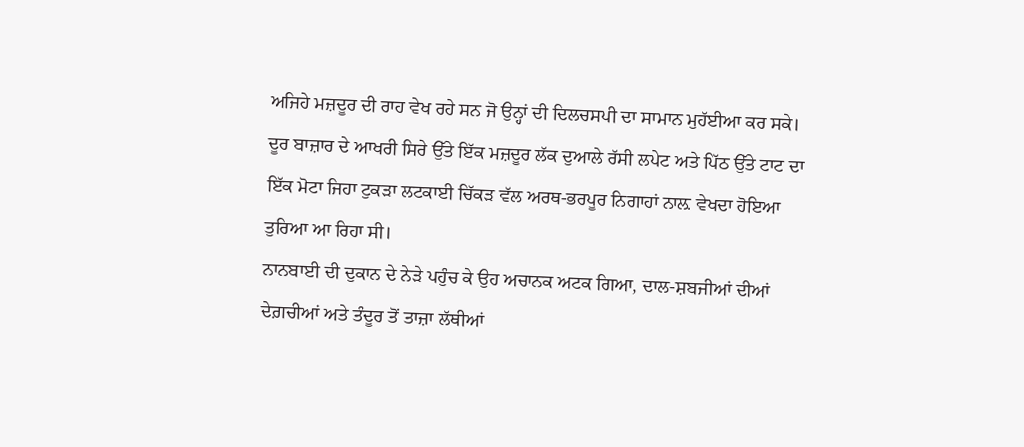ਅਜਿਹੇ ਮਜ਼ਦੂਰ ਦੀ ਰਾਹ ਵੇਖ ਰਹੇ ਸਨ ਜੋ ਉਨ੍ਹਾਂ ਦੀ ਦਿਲਚਸਪੀ ਦਾ ਸਾਮਾਨ ਮੁਹੱਈਆ ਕਰ ਸਕੇ।
ਦੂਰ ਬਾਜ਼ਾਰ ਦੇ ਆਖਰੀ ਸਿਰੇ ਉੱਤੇ ਇੱਕ ਮਜ਼ਦੂਰ ਲੱਕ ਦੁਆਲੇ ਰੱਸੀ ਲਪੇਟ ਅਤੇ ਪਿੱਠ ਉੱਤੇ ਟਾਟ ਦਾ ਇੱਕ ਮੋਟਾ ਜਿਹਾ ਟੁਕੜਾ ਲਟਕਾਈ ਚਿੱਕੜ ਵੱਲ ਅਰਥ-ਭਰਪੂਰ ਨਿਗਾਹਾਂ ਨਾਲ਼ ਵੇਖਦਾ ਹੋਇਆ ਤੁਰਿਆ ਆ ਰਿਹਾ ਸੀ।
ਨਾਨਬਾਈ ਦੀ ਦੁਕਾਨ ਦੇ ਨੇੜੇ ਪਹੁੰਚ ਕੇ ਉਹ ਅਚਾਨਕ ਅਟਕ ਗਿਆ, ਦਾਲ-ਸ਼ਬਜੀਆਂ ਦੀਆਂ ਦੇਗ਼ਚੀਆਂ ਅਤੇ ਤੰਦੂਰ ਤੋਂ ਤਾਜ਼ਾ ਲੱਥੀਆਂ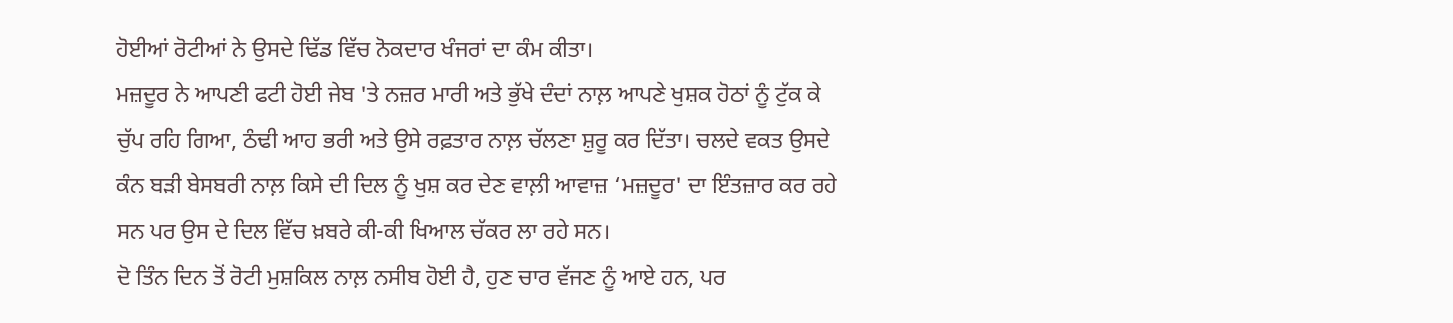ਹੋਈਆਂ ਰੋਟੀਆਂ ਨੇ ਉਸਦੇ ਢਿੱਡ ਵਿੱਚ ਨੋਕਦਾਰ ਖੰਜਰਾਂ ਦਾ ਕੰਮ ਕੀਤਾ।
ਮਜ਼ਦੂਰ ਨੇ ਆਪਣੀ ਫਟੀ ਹੋਈ ਜੇਬ 'ਤੇ ਨਜ਼ਰ ਮਾਰੀ ਅਤੇ ਭੁੱਖੇ ਦੰਦਾਂ ਨਾਲ਼ ਆਪਣੇ ਖੁਸ਼ਕ ਹੋਠਾਂ ਨੂੰ ਟੁੱਕ ਕੇ ਚੁੱਪ ਰਹਿ ਗਿਆ, ਠੰਢੀ ਆਹ ਭਰੀ ਅਤੇ ਉਸੇ ਰਫ਼ਤਾਰ ਨਾਲ਼ ਚੱਲਣਾ ਸ਼ੁਰੂ ਕਰ ਦਿੱਤਾ। ਚਲਦੇ ਵਕਤ ਉਸਦੇ ਕੰਨ ਬੜੀ ਬੇਸਬਰੀ ਨਾਲ਼ ਕਿਸੇ ਦੀ ਦਿਲ ਨੂੰ ਖੁਸ਼ ਕਰ ਦੇਣ ਵਾਲ਼ੀ ਆਵਾਜ਼ ‘ਮਜ਼ਦੂਰ' ਦਾ ਇੰਤਜ਼ਾਰ ਕਰ ਰਹੇ ਸਨ ਪਰ ਉਸ ਦੇ ਦਿਲ ਵਿੱਚ ਖ਼ਬਰੇ ਕੀ-ਕੀ ਖਿਆਲ ਚੱਕਰ ਲਾ ਰਹੇ ਸਨ।
ਦੋ ਤਿੰਨ ਦਿਨ ਤੋਂ ਰੋਟੀ ਮੁਸ਼ਕਿਲ ਨਾਲ਼ ਨਸੀਬ ਹੋਈ ਹੈ, ਹੁਣ ਚਾਰ ਵੱਜਣ ਨੂੰ ਆਏ ਹਨ, ਪਰ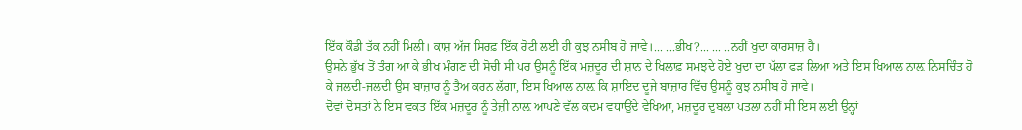ਇੱਕ ਕੌਡੀ ਤੱਕ ਨਹੀਂ ਮਿਲੀ। ਕਾਸ਼ ਅੱਜ ਸਿਰਫ਼ ਇੱਕ ਰੋਟੀ ਲਈ ਹੀ ਕੁਝ ਨਸੀਬ ਹੋ ਜਾਵੇ।... ...ਭੀਖ?... ... ..ਨਹੀਂ ਖੁਦਾ ਕਾਰਸਾਜ਼ ਹੈ।
ਉਸਨੇ ਭੁੱਖ ਤੋਂ ਤੰਗ ਆ ਕੇ ਭੀਖ ਮੰਗਣ ਦੀ ਸੋਚੀ ਸੀ ਪਰ ਉਸਨੂੰ ਇੱਕ ਮਜ਼ਦੂਰ ਦੀ ਸ਼ਾਨ ਦੇ ਖਿਲਾਫ਼ ਸਮਝਦੇ ਹੋਏ ਖੁਦਾ ਦਾ ਪੱਲਾ ਫੜ ਲਿਆ ਅਤੇ ਇਸ ਖਿਆਲ ਨਾਲ਼ ਨਿਸਚਿੰਤ ਹੋ ਕੇ ਜਲਦੀ-ਜਲਦੀ ਉਸ ਬਾਜ਼ਾਰ ਨੂੰ ਤੈਅ ਕਰਨ ਲੱਗਾ, ਇਸ ਖਿਆਲ ਨਾਲ਼ ਕਿ ਸ਼ਾਇਦ ਦੂਜੇ ਬਾਜ਼ਾਰ ਵਿੱਚ ਉਸਨੂੰ ਕੁਝ ਨਸੀਬ ਹੋ ਜਾਵੇ।
ਦੋਵਾਂ ਦੋਸਤਾਂ ਨੇ ਇਸ ਵਕਤ ਇੱਕ ਮਜ਼ਦੂਰ ਨੂੰ ਤੇਜ਼ੀ ਨਾਲ਼ ਆਪਣੇ ਵੱਲ ਕਦਮ ਵਧਾਉਂਦੇ ਵੇਖਿਆ, ਮਜ਼ਦੂਰ ਦੁਬਲਾ ਪਤਲਾ ਨਹੀਂ ਸੀ ਇਸ ਲਈ ਉਨ੍ਹਾਂ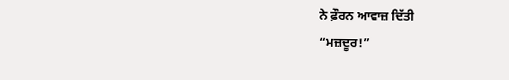ਨੇ ਫ਼ੌਰਨ ਆਵਾਜ਼ ਦਿੱਤੀ
“ਮਜ਼ਦੂਰ!”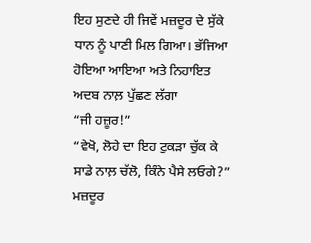ਇਹ ਸੁਣਦੇ ਹੀ ਜਿਵੇਂ ਮਜ਼ਦੂਰ ਦੇ ਸੁੱਕੇ ਧਾਨ ਨੂੰ ਪਾਣੀ ਮਿਲ ਗਿਆ। ਭੱਜਿਆ ਹੋਇਆ ਆਇਆ ਅਤੇ ਨਿਹਾਇਤ ਅਦਬ ਨਾਲ਼ ਪੁੱਛਣ ਲੱਗਾ
“ਜੀ ਹਜ਼ੂਰ!”
“ਵੇਖੋ, ਲੋਹੇ ਦਾ ਇਹ ਟੁਕੜਾ ਚੁੱਕ ਕੇ ਸਾਡੇ ਨਾਲ਼ ਚੱਲੋ, ਕਿੰਨੇ ਪੈਸੇ ਲਓਗੇ?”
ਮਜ਼ਦੂਰ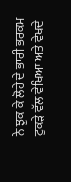ਨੇ ਝੁਕ ਕੇ ਲੋਹੇ ਦੇ ਭਾਰੀ ਭਰਕਮ ਟੁਕੜੇ ਵੱਲ ਵੇਖਿਆ ਅਤੇ ਵੇਖਦੇ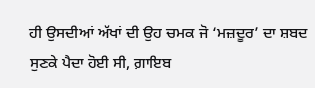ਹੀ ਉਸਦੀਆਂ ਅੱਖਾਂ ਦੀ ਉਹ ਚਮਕ ਜੋ ‘ਮਜ਼ਦੂਰ’ ਦਾ ਸ਼ਬਦ ਸੁਣਕੇ ਪੈਦਾ ਹੋਈ ਸੀ, ਗ਼ਾਇਬ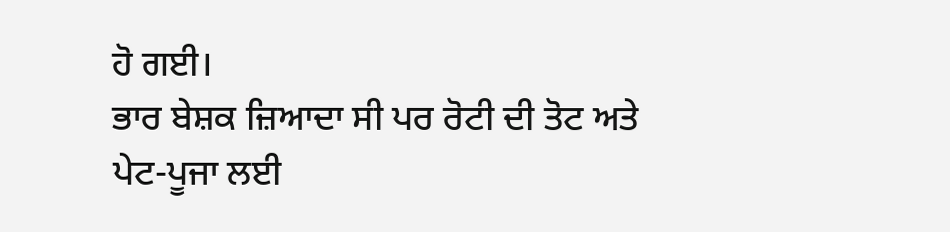ਹੋ ਗਈ।
ਭਾਰ ਬੇਸ਼ਕ ਜ਼ਿਆਦਾ ਸੀ ਪਰ ਰੋਟੀ ਦੀ ਤੋਟ ਅਤੇ ਪੇਟ-ਪੂਜਾ ਲਈ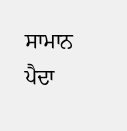ਸਾਮਾਨ ਪੈਦਾ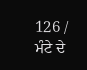126 / ਮੰਟੇ ਦੇ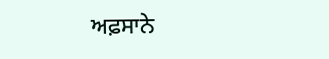ਅਫ਼ਸਾਨੇ